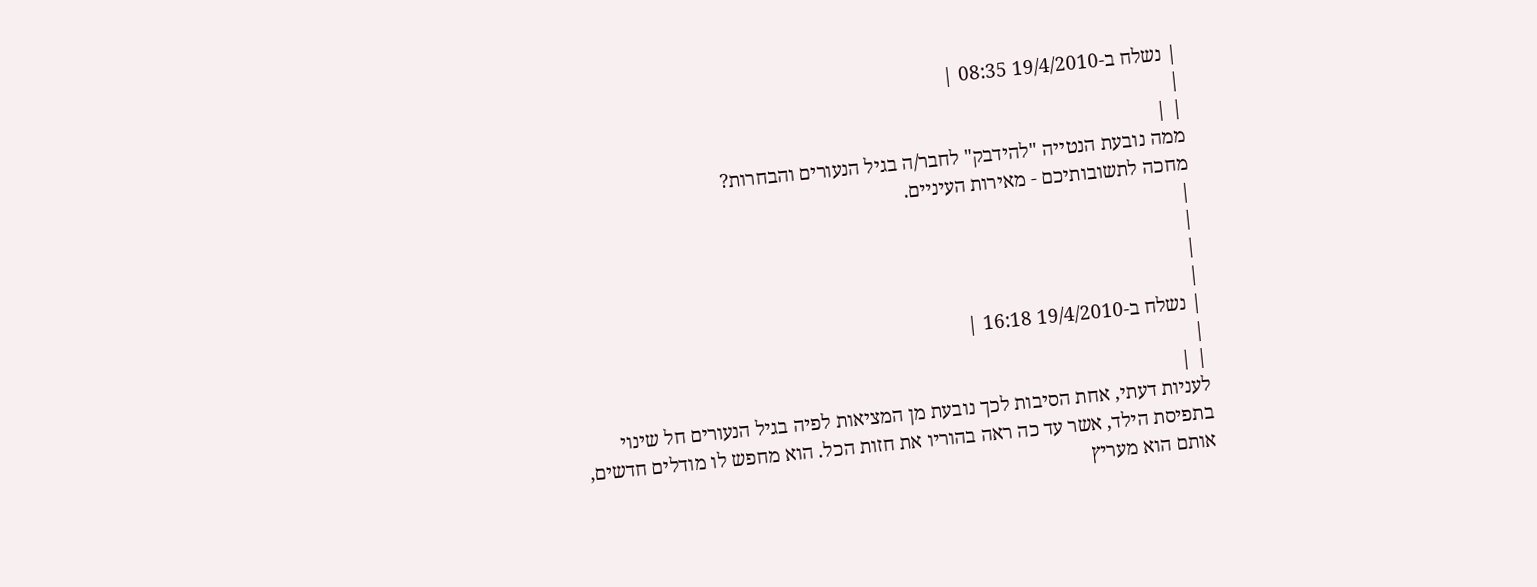| נשלח ב-19/4/2010 08:35 |
|
| |
ממה נובעת הנטייה "להידבק" לחבר/ה בגיל הנעורים והבחרות?
מחכה לתשובותיכם - מאירות העיניים.
|
|
|
|
| נשלח ב-19/4/2010 16:18 |
|
| |
לעניות דעתי, אחת הסיבות לכך נובעת מן המציאות לפיה בגיל הנעורים חל שינוי בתפיסת הילד, אשר עד כה ראה בהוריו את חזות הכל. הוא מחפש לו מודלים חדשים, אותם הוא מעריץ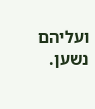ועליהם נשען.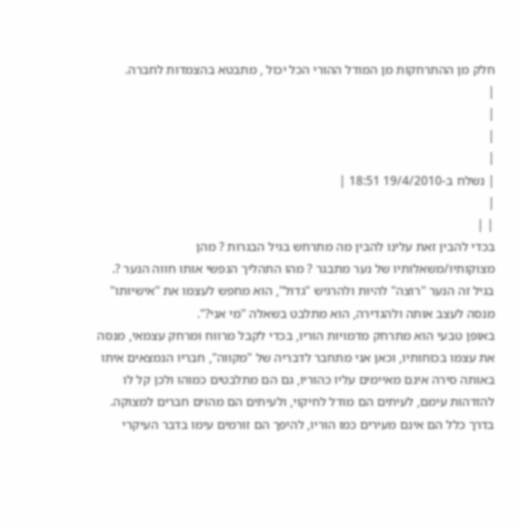חלק מן ההתרחקות מן המודל ההורי הכל יכול , מתבטא בהצמדות לחברה.
|
|
|
|
| נשלח ב-19/4/2010 18:51 |
|
| |
בכדי להבין זאת עלינו להבין מה מתרחש בגיל הבגרות ? מהן מצוקותיו/משאלותיו של נער מתבגר ? מהו התהליך הנפשי אותו חווה הנער ?.
בגיל זה הנער "רוצה" להיות ולהרגיש "גדול", הוא מחפש לעצמו את "אישיותו" מנסה לעצב אותה ולהגדירה, הוא מתלבט בשאלה "מי אני?".
באופן טבעי הוא מתרחק מדמויות הוריו, בכדי לקבל מרווח ומרחק עצמאי, מנסה את עצמו בכוחותיו, וכאן אני מתחבר לדבריה של "מקווה", חבריו הנמצאים איתו באותה סירה אינם מאיימים עליו כהוריו, גם הם מתלבטים כמוהו ולכן קל לו להזדהות עימם, לעיתים הם מודל לחיקוי, ולעיתים הם מהוים חברים למצוקה.
בדרך כלל הם אינם מעירים כמו הוריו, להיפך הם זורמים עימו בדבר העיקרי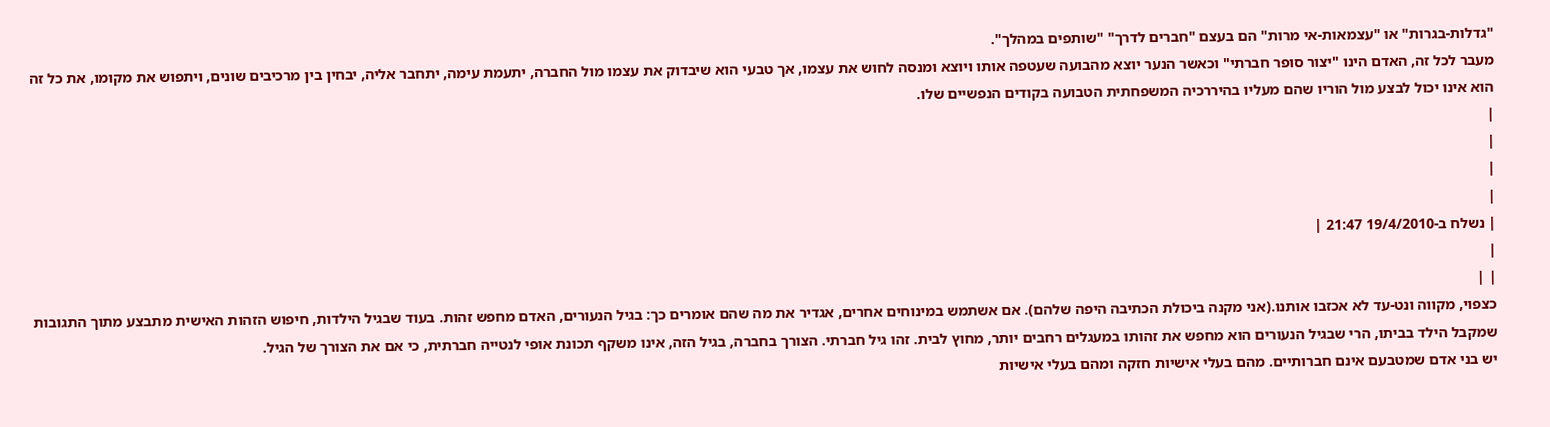"גדלות-בגרות" או "עצמאות-אי מרות" הם בעצם "חברים לדרך" "שותפים במהלך".
מעבר לכל זה, האדם הינו "יצור סופר חברתי" וכאשר הנער יוצא מהבועה שעטפה אותו ויוצא ומנסה לחוש את עצמו, אך טבעי הוא שיבדוק את עצמו מול החברה, יתעמת עימה, יתחבר אליה, יבחין בין מרכיבים שונים, ויתפוש את מקומו, את כל זה הוא אינו יכול לבצע מול הוריו שהם מעליו בהיררכיה המשפחתית הטבועה בקודים הנפשיים שלו.
|
|
|
|
| נשלח ב-19/4/2010 21:47 |
|
| |
כצפוי, מקווה ונט-עד לא אכזבו אותנו.(אני מקנה ביכולת הכתיבה היפה שלהם). אם אשתמש במינוחים אחרים, אגדיר את מה שהם אומרים כך: בגיל הנעורים, האדם מחפש זהות. בעוד שבגיל הילדות, חיפוש הזהות האישית מתבצע מתוך התגובות שמקבל הילד בביתו, הרי שבגיל הנעורים הוא מחפש את זהותו במעגלים רחבים יותר, מחוץ לבית. זהו גיל חברתי. הצורך בחברה, בגיל הזה, אינו משקף תכונת אופי לנטייה חברתית, כי אם את הצורך של הגיל.
יש בני אדם שמטבעם אינם חברותיים. מהם בעלי אישיות חזקה ומהם בעלי אישיות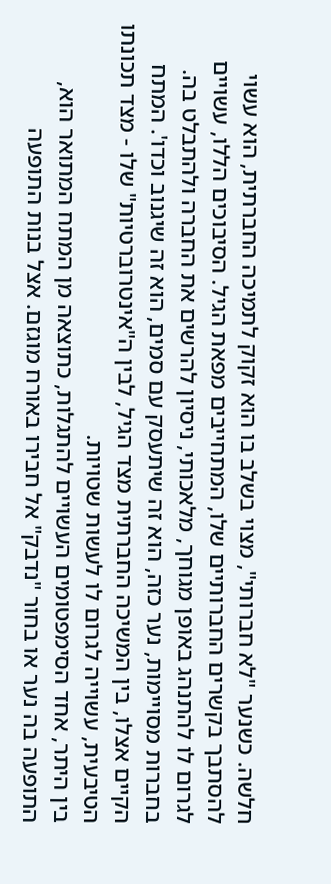חלשה. כשנער "לא חברותי", מצוי בשלב בו הוא זקוק לתמיכה החברתית, הוא עשוי להסתבך בקשרים החברותיים שלו, המתחייבים מפאת הגיל. הסיבוכים הללו, עשויים לגרום לו להתנהג באופן מגוחך, מלאכותי, ניסיון להרשים את החברה ולהתבלט בה. בחברות מסויימות, נער כזה, הוא זה שיתעסק עם סמים, הוא זה שיגנוב וכדו'. המתח הקיים אצלו, בין המשיכה החברתית מצד הגיל, לבין ה"אינטרוברטיות" שלו - מצד תכונתו הטיבעית, עשוייה לגרום לו לעשות שטויות.
בין היתר, אחד הסימפטומים העשויים להתגלות, כתוצאה מן המתח המתואר הוא, התופעה בה נער או בחור "נדבק" אל חבירו באורח מוגזם. אצל בנות התופעה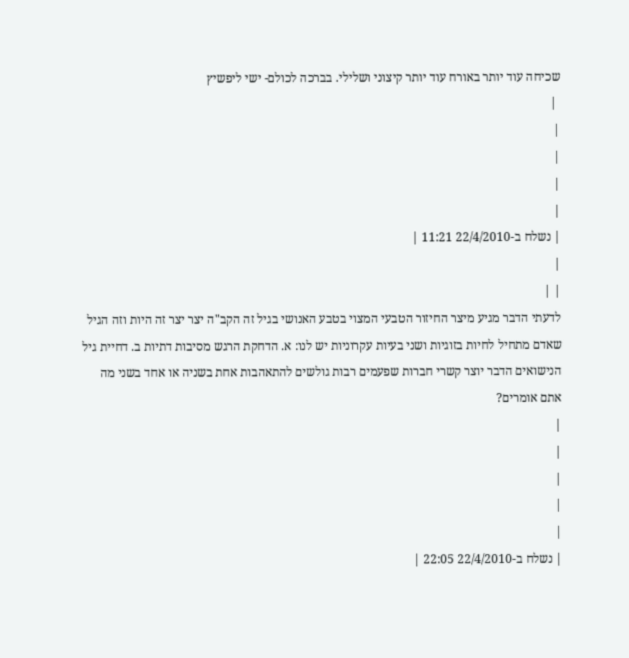שכיחה עוד יותר באורח עוד יותר קיצוני ושלילי. בברכה לכולם- ישי ליפשיץ
 |
|
|
|
|
| נשלח ב-22/4/2010 11:21 |
|
| |
לדעתי הדבר מגיע מיצר החיזור הטבעי המצוי בטבע האנושי בגיל זה הקב"ה יצר יצר זה היות וזה הגיל שאדם מתחיל לחיות בזוגיות ושני בעיות עקרוניות יש לנו: א. הדחקת הרגש מסיבות דתיות ב. דחיית גיל הנישואים הדבר יוצר קשרי חברות שפעמים רבות גולשים להתאהבות אחת בשניה או אחד בשני מה אתם אומרים?
|
|
|
|
|
| נשלח ב-22/4/2010 22:05 |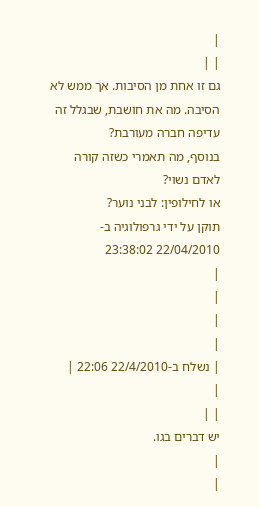|
| |
גם זו אחת מן הסיבות. אך ממש לא הסיבה. מה את חושבת, שבגלל זה עדיפה חברה מעורבת?
בנוסף, מה תאמרי כשזה קורה לאדם נשוי?
או לחילופין: לבני נוער?
תוקן על ידי גרפולוגיה ב- 22/04/2010 23:38:02
|
|
|
|
| נשלח ב-22/4/2010 22:06 |
|
| |
יש דברים בגו.
|
|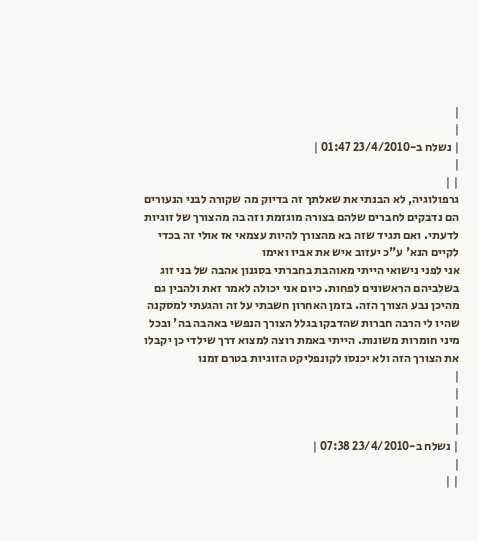|
|
| נשלח ב-23/4/2010 01:47 |
|
| |
גרפולוגיה, לא הבנתי את שאלתך זה בדיוק מה שקורה לבני הנעורים הם נדבקים לחברים שלהם בצורה מוגזמת וזה בה מהצורך של זוגיות לדעתי. ואם תגיד שזה בא מהצורך להיות עצמאי אז אולי זה בכדי לקיים הנא' ע"כ יעזוב איש את אביו ואימו
אני לפני נישואי הייתי מאוהבת בחברתי בסגנון אהבה של בני זוג בשלביהם הראשונים לפחות. כיום אני יכולה לאמר זאת ולהבין גם מהיכן נבע הצורך הזה. בזמן האחרון חשבתי על זה והגעתי למסקנה שהיו לי הרבה חברות שהדבקו בגלל הצורך הנפשי באהבה בה' ובכל מיני חומרות משונות. הייתי באמת רוצה למצוא דרך שילדי כן יקבלו את הצורך הזה ולא יכנסו לקונפליקט הזוגיות בטרם זמנו
|
|
|
|
| נשלח ב-23/4/2010 07:38 |
|
| |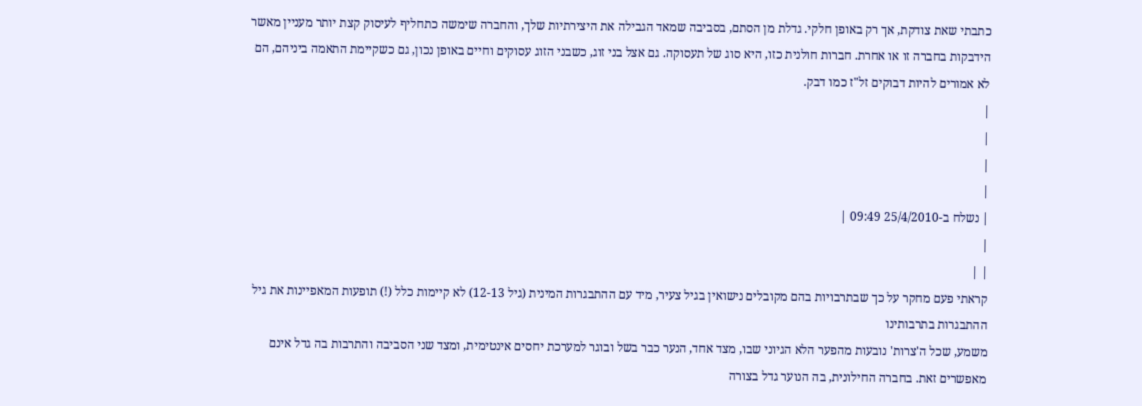כתבתי שאת צודקת, אך רק באופן חלקי. גדלת מן הסתם, בסביבה שמאד הגבילה את היצירתיות שלך, והחברה שימשה כתחליף לעיסוק קצת יותר מעניין מאשר הידבקות בחברה זו או אחרת. חברות חולנית כזו, היא סוג של תעסוקה. גם אצל בני זוג, כשבני הזוג עסוקים וחיים באופן נכון, גם כשקיימת התאמה ביניהם, הם לא אמורים להיות דבוקים זל"ז כמו דבק.
|
|
|
|
| נשלח ב-25/4/2010 09:49 |
|
| |
קראתי פעם מחקר על כך שבתרבויות בהם מקובלים נישואין בגיל צעיר, מיד עם ההתבגרות המינית (גיל 12-13) לא קיימות כלל (!) תופעות המאפיינות את גיל ההתבגרות בתרבותינו
משמע, שכל ה'צרות' נובעות מהפער הלא הגיוני שבו, מצד אחד, הנער כבר בשל ובוגר למערכת יחסים אינטימית, ומצד שני הסביבה והתרבות בה גדל אינם מאפשרים זאת. בחברה החילונית, בה הנוער גדל בצורה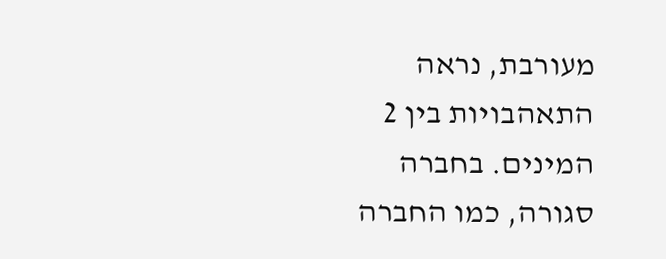מעורבת, נראה התאהבויות בין 2 המינים. בחברה סגורה, כמו החברה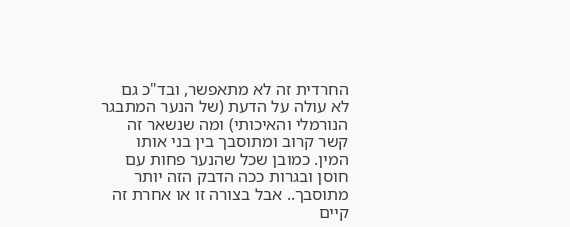החרדית זה לא מתאפשר, ובד"כ גם לא עולה על הדעת (של הנער המתבגר הנורמלי והאיכותי) ומה שנשאר זה קשר קרוב ומתוסבך בין בני אותו המין. כמובן שכל שהנער פחות עם חוסן ובגרות ככה הדבק הזה יותר מתוסבך.. אבל בצורה זו או אחרת זה קיים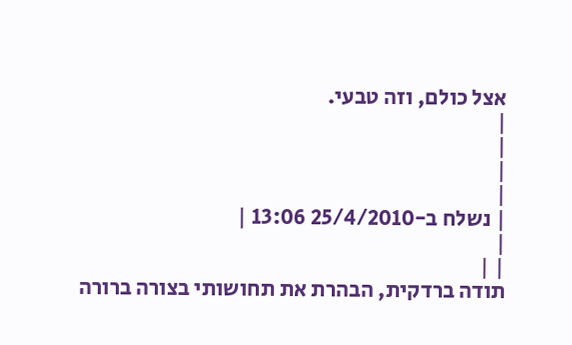אצל כולם, וזה טבעי.
|
|
|
|
| נשלח ב-25/4/2010 13:06 |
|
| |
תודה ברדקית, הבהרת את תחושותי בצורה ברורה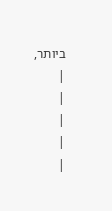ביותר,
|
|
|
|
|